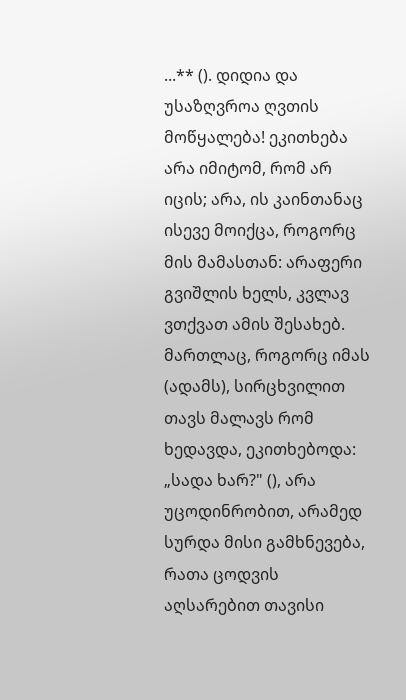...** (). დიდია და უსაზღვროა ღვთის მოწყალება! ეკითხება არა იმიტომ, რომ არ იცის; არა, ის კაინთანაც ისევე მოიქცა, როგორც მის მამასთან: არაფერი გვიშლის ხელს, კვლავ ვთქვათ ამის შესახებ. მართლაც, როგორც იმას (ადამს), სირცხვილით თავს მალავს რომ ხედავდა, ეკითხებოდა: „სადა ხარ?" (), არა უცოდინრობით, არამედ სურდა მისი გამხნევება, რათა ცოდვის აღსარებით თავისი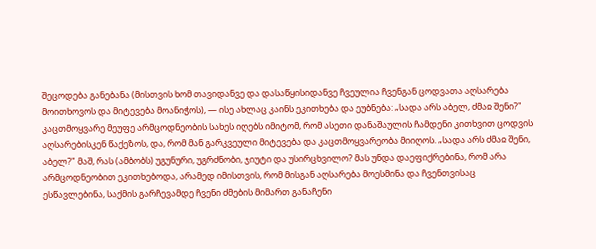შეცოდება განებანა (მისთვის ხომ თავიდანვე და დასაწყისიდანვე ჩვეულია ჩვენგან ცოდვათა აღსარება მოითხოვოს და მიტევება მოანიჭოს), — ისე ახლაც კაინს ეკითხება და ეუბნება: „სადა არს აბელ, ძმაჲ შენი?" კაცთმოყვარე მეუფე არმცოდნეობის სახეს იღებს იმიტომ, რომ ასეთი დანაშაულის ჩამდენი კითხვით ცოდვის აღსარებისკენ წაქეზოს, და, რომ მან გარკვეული მიტევება და კაცთმოყვარეობა მიიღოს. „სადა არს ძმაჲ შენი, აბელ?" მაშ, რას (ამბობს) უგუნური, უგრძნობი, ჯიუტი და უსირცხვილო? მას უნდა დაეფიქრებინა, რომ არა არმცოდნეობით ეკითხებოდა, არამედ იმისთვის, რომ მისგან აღსარება მოესმინა და ჩვენთვისაც ესწავლებინა, საქმის გარჩევამდე ჩვენი ძმების მიმართ განაჩენი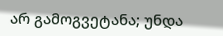არ გამოგვეტანა; უნდა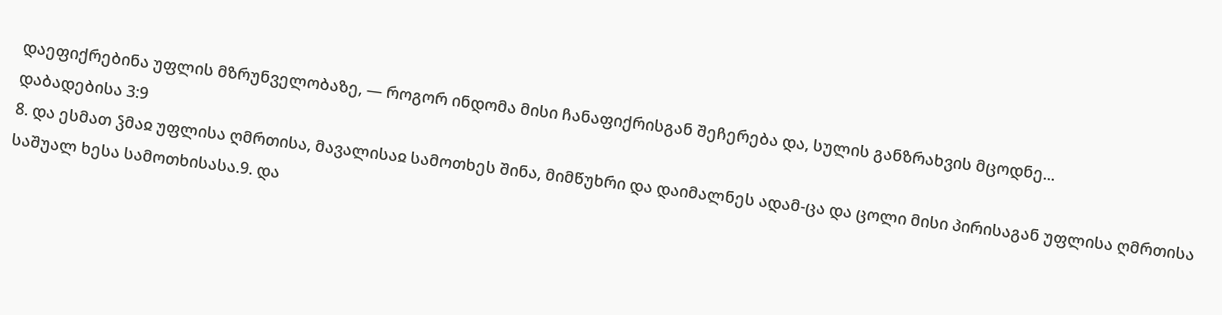დაეფიქრებინა უფლის მზრუნველობაზე, — როგორ ინდომა მისი ჩანაფიქრისგან შეჩერება და, სულის განზრახვის მცოდნე...
დაბადებისა 3:9
8. და ესმათ ჴმაჲ უფლისა ღმრთისა, მავალისაჲ სამოთხეს შინა, მიმწუხრი და დაიმალნეს ადამ-ცა და ცოლი მისი პირისაგან უფლისა ღმრთისა საშუალ ხესა სამოთხისასა.9. და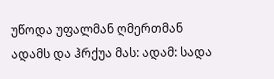უწოდა უფალმან ღმერთმან ადამს და ჰრქუა მას: ადამ: სადა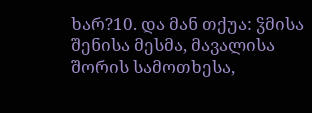ხარ?10. და მან თქუა: ჴმისა შენისა მესმა, მავალისა შორის სამოთხესა,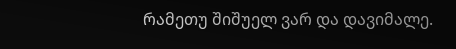რამეთუ შიშუელ ვარ და დავიმალე.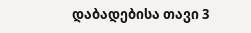დაბადებისა თავი 3